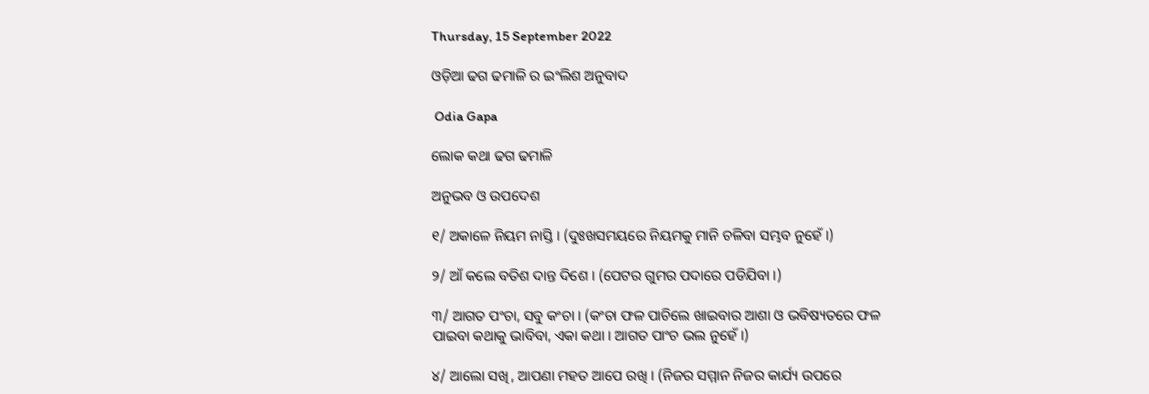Thursday, 15 September 2022

ଓଡ଼ିଆ ଢଗ ଢମାଳି ର ଇଂଲିଶ ଅନୁବାଦ

 Odia Gapa

ଲୋକ କଥା ଢଗ ଢମାଳି

ଅନୁଭବ ଓ ଉପଦେଶ

୧/ ଅକାଳେ ନିୟମ ନାସ୍ତି । (ଦୁଃଖସମୟରେ ନିୟମକୁ ମାନି ଚଳିବା ସମ୍ଭବ ନୁହେଁ ।)

୨/ ଆଁ କଲେ ବତିଶ ଦାନ୍ତ ଦିଶେ । (ପେଟର ଗୁମର ପଦାରେ ପଡିଯିବା ।)

୩/ ଆଗତ ପଂଚା, ସବୁ କଂଚା । (କଂଚା ଫଳ ପାଚିଲେ ଖାଇବାର ଆଶା ଓ ଭବିଷ୍ୟତରେ ଫଳ ପାଇବା କଥାକୁ ଭାବିବା, ଏକା କଥା । ଆଗତ ପାଂଚ ଭଲ ନୁହେଁ ।)

୪/ ଆଲୋ ସଖି, ଆପଣା ମହତ ଆପେ ରଖି । (ନିଜର ସମ୍ମାନ ନିଜର କାର୍ଯ୍ୟ ଉପରେ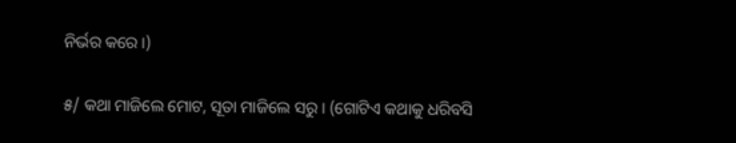ନିର୍ଭର କରେ ।)

୫/ କଥା ମାଜିଲେ ମୋଟ, ସୂତା ମାଜିଲେ ସରୁ । (ଗୋଟିଏ କଥାକୁ ଧରିବସି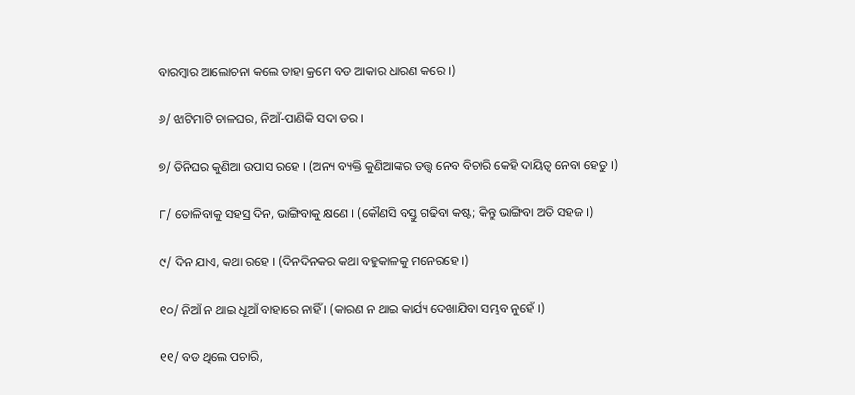ବାରମ୍ବାର ଆଲୋଚନା କଲେ ତାହା କ୍ରମେ ବଡ ଆକାର ଧାରଣ କରେ ।)

୬/ ଝାଟିମାଟି ଚାଳଘର, ନିଆଁ-ପାଣିକି ସଦା ଡର ।

୭/ ତିନିଘର କୁଣିଆ ଉପାସ ରହେ । (ଅନ୍ୟ ବ୍ୟକ୍ତି କୁଣିଆଙ୍କର ତତ୍ତ୍ୱ ନେବ ବିଚାରି କେହି ଦାୟିତ୍ୱ ନେବା ହେତୁ ।)

୮/ ତୋଳିବାକୁ ସହସ୍ର ଦିନ, ଭାଙ୍ଗିବାକୁ କ୍ଷଣେ । (କୌଣସି ବସ୍ତୁ ଗଢିବା କଷ୍ଟ; କିନ୍ତୁ ଭାଙ୍ଗିବା ଅତି ସହଜ ।)

୯/ ଦିନ ଯାଏ, କଥା ରହେ । (ଦିନଦିନକର କଥା ବହୁକାଳକୁ ମନେରହେ ।)

୧୦/ ନିଆଁ ନ ଥାଇ ଧୂଆଁ ବାହାରେ ନାହିଁ । (କାରଣ ନ ଥାଇ କାର୍ଯ୍ୟ ଦେଖାଯିବା ସମ୍ଭବ ନୁହେଁ ।)

୧୧/ ବଡ ଥିଲେ ପଚାରି,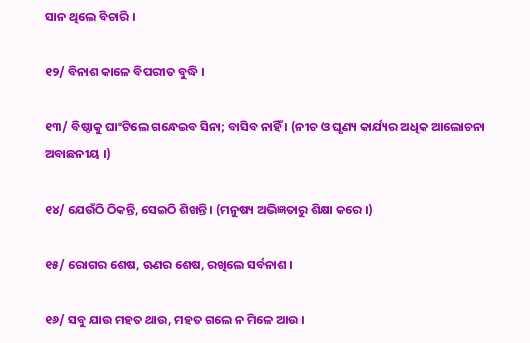ସାନ ଥିଲେ ବିଚାରି ।

୧୨/ ବିନାଶ କାଳେ ବିପରୀତ ବୁଦ୍ଧି ।

୧୩/ ବିଷ୍ଠାକୁ ଘାଂଟିଲେ ଗନ୍ଧେଇବ ସିନା; ବାସିବ ନାହିଁ । (ନୀଚ ଓ ଘୃଣ୍ୟ କାର୍ଯ୍ୟର ଅଧିକ ଆଲୋଚନା ଅବାଛନୀୟ ।)

୧୪/ ଯେଉଁଠି ଠିକନ୍ତି, ସେଇଠି ଶିଖନ୍ତି । (ମନୁଷ୍ୟ ଅଭିଜ୍ଞତାରୁ ଶିକ୍ଷା କରେ ।)

୧୫/ ରୋଗର ଶେଷ, ଋଣର ଶେଷ, ରଖିଲେ ସର୍ବନାଶ ।

୧୬/ ସବୁ ଯାଉ ମହତ ଥାଉ, ମହତ ଗଲେ ନ ମିଳେ ଆଉ ।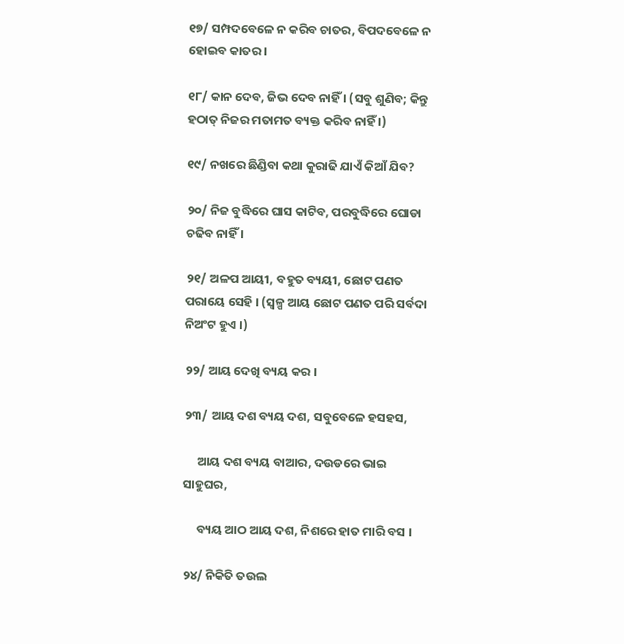୧୭/ ସମ୍ପଦବେଳେ ନ କରିବ ଚାତର, ବିପଦବେଳେ ନ ହୋଇବ କାତର ।

୧୮/ କାନ ଦେବ, ଜିଭ ଦେବ ନାହିଁ । (ସବୁ ଶୁଣିବ; କିନ୍ତୁ ହଠାତ୍ ନିଜର ମତାମତ ବ୍ୟକ୍ତ କରିବ ନାହିଁ ।)

୧୯/ ନଖରେ ଛିଣ୍ଡିବା କଥା କୁରାଢି ଯାଏଁ କିଆଁ ଯିବ?

୨୦/ ନିଜ ବୁଦ୍ଧିରେ ଘାସ କାଟିବ, ପରବୁଦ୍ଧିରେ ଘୋଡା ଚଢିବ ନାହିଁ ।

୨୧/ ଅଳପ ଆୟୀ, ବହୁତ ବ୍ୟୟୀ, ଛୋଟ ପଣତ ପରାୟେ ସେହି । (ସ୍ୱଳ୍ପ ଆୟ ଛୋଟ ପଣତ ପରି ସର୍ବଦା ନିଅଂଟ ହୁଏ ।)

୨୨/ ଆୟ ଦେଖି ବ୍ୟୟ କର ।

୨୩/ ଆୟ ଦଶ ବ୍ୟୟ ଦଶ, ସବୁବେଳେ ହସହସ,

     ଆୟ ଦଶ ବ୍ୟୟ ବାଆର, ଦଉଡରେ ଭାଇ ସାହୁଘର,

     ବ୍ୟୟ ଆଠ ଆୟ ଦଶ, ନିଶରେ ହାତ ମାରି ବସ ।

୨୪/ ନିକିତି ତଉଲ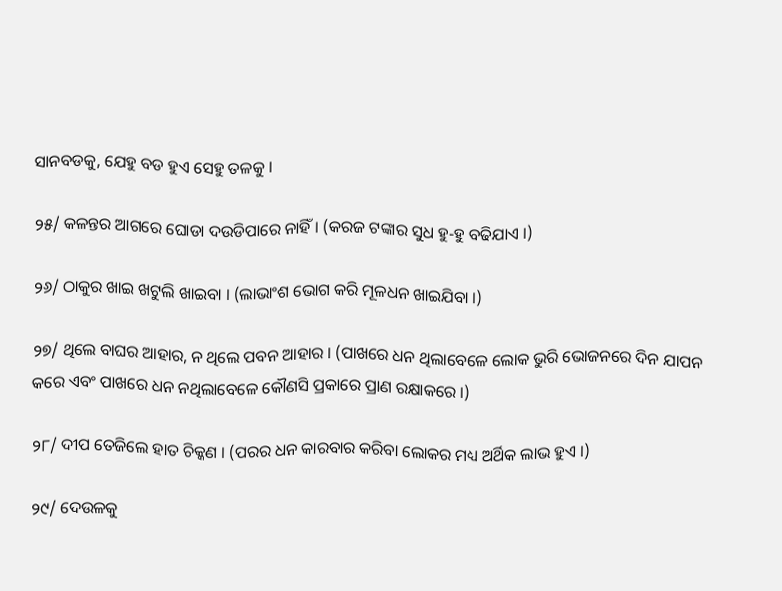ସାନବଡକୁ, ଯେହୁ ବଡ ହୁଏ ସେହୁ ତଳକୁ ।

୨୫/ କଳନ୍ତର ଆଗରେ ଘୋଡା ଦଉଡିପାରେ ନାହିଁ । (କରଜ ଟଙ୍କାର ସୁଧ ହୁ-ହୁ ବଢିଯାଏ ।)

୨୬/ ଠାକୁର ଖାଇ ଖଟୁଲି ଖାଇବା । (ଲାଭାଂଶ ଭୋଗ କରି ମୂଳଧନ ଖାଇଯିବା ।)

୨୭/ ଥିଲେ ବାଘର ଆହାର, ନ ଥିଲେ ପବନ ଆହାର । (ପାଖରେ ଧନ ଥିଲାବେଳେ ଲୋକ ଭୁରି ଭୋଜନରେ ଦିନ ଯାପନ କରେ ଏବଂ ପାଖରେ ଧନ ନଥିଲାବେଳେ କୌଣସି ପ୍ରକାରେ ପ୍ରାଣ ରକ୍ଷାକରେ ।)

୨୮/ ଦୀପ ତେଜିଲେ ହାତ ଚିକ୍କଣ । (ପରର ଧନ କାରବାର କରିବା ଲୋକର ମଧ୍ୟ ଅର୍ଥିକ ଲାଭ ହୁଏ ।)

୨୯/ ଦେଉଳକୁ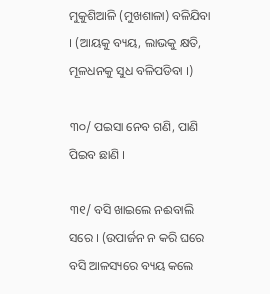ମୁକୁଶିଆଳି (ମୁଖଶାଳା) ବଳିଯିବା । (ଆୟକୁ ବ୍ୟୟ, ଲାଭକୁ କ୍ଷତି, ମୂଳଧନକୁ ସୁଧ ବଳିପଡିବା ।)

୩୦/ ପଇସା ନେବ ଗଣି, ପାଣି ପିଇବ ଛାଣି ।

୩୧/ ବସି ଖାଇଲେ ନଈବାଲି ସରେ । (ଉପାର୍ଜନ ନ କରି ଘରେ ବସି ଆଳସ୍ୟରେ ବ୍ୟୟ କଲେ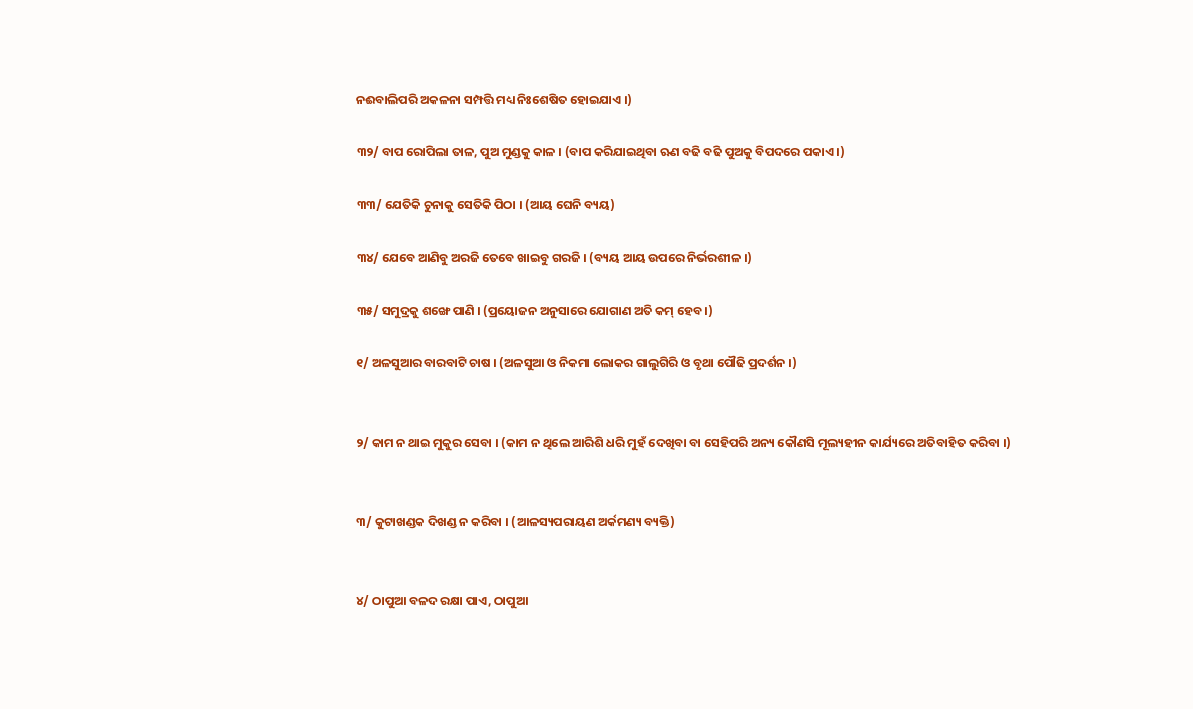ନଈବାଲିପରି ଅକଳନା ସମ୍ପତ୍ତି ମଧ୍ୟ ନିଃଶେଷିତ ହୋଇଯାଏ ।)

୩୨/ ବାପ ରୋପିଲା ତାଳ, ପୁଅ ମୁଣ୍ଡକୁ କାଳ । (ବାପ କରିଯାଇଥିବା ଋଣ ବଢି ବଢି ପୁଅକୁ ବିପଦରେ ପକାଏ ।)

୩୩/ ଯେତିକି ଚୁନାକୁ ସେତିକି ପିଠା । (ଆୟ ଘେନି ବ୍ୟୟ)

୩୪/ ଯେବେ ଆଣିବୁ ଅରଜି ତେବେ ଖାଇବୁ ଗରଜି । (ବ୍ୟୟ ଆୟ ଉପରେ ନିର୍ଭରଶୀଳ ।)

୩୫/ ସମୁଦ୍ରକୁ ଶଙ୍ଖେ ପାଣି । (ପ୍ରୟୋଜନ ଅନୁସାରେ ଯୋଗାଣ ଅତି କମ୍ ହେବ ।)

୧/ ଅଳସୁଆର ବାରବାଟି ଚାଷ । (ଅଳସୁଆ ଓ ନିକମା ଲୋକର ଗାଲୁଗିରି ଓ ବୃଥା ପୌଢି ପ୍ରଦର୍ଶନ ।)


୨/ କାମ ନ ଥାଇ ମୁକୁର ସେବା । (କାମ ନ ଥିଲେ ଆରିଶି ଧରି ମୁହଁ ଦେଖିବା ବା ସେହିପରି ଅନ୍ୟ କୌଣସି ମୂଲ୍ୟହୀନ କାର୍ଯ୍ୟରେ ଅତିବାହିତ କରିବା ।)


୩/ କୁଟାଖଣ୍ଡକ ଦିଖଣ୍ଡ ନ କରିବା । (ଆଳସ୍ୟପରାୟଣ ଅର୍କମଣ୍ୟ ବ୍ୟକ୍ତି)


୪/ ଠାପୁଆ ବଳଦ ରକ୍ଷା ପାଏ, ଠାପୁଆ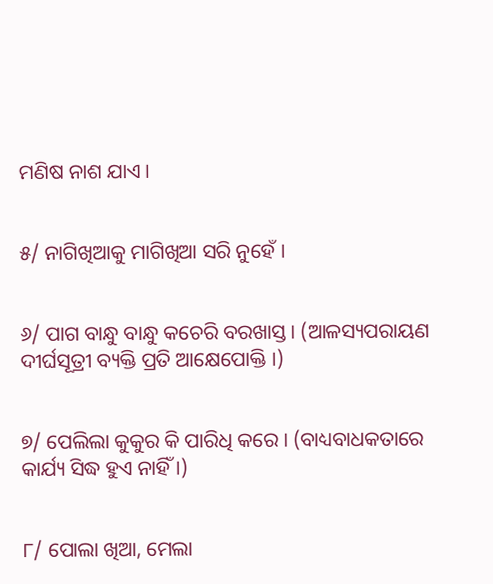ମଣିଷ ନାଶ ଯାଏ ।


୫/ ନାଗିଖିଆକୁ ମାଗିଖିଆ ସରି ନୁହେଁ ।


୬/ ପାଗ ବାନ୍ଧୁ ବାନ୍ଧୁ କଚେରି ବରଖାସ୍ତ । (ଆଳସ୍ୟପରାୟଣ ଦୀର୍ଘସୂତ୍ରୀ ବ୍ୟକ୍ତି ପ୍ରତି ଆକ୍ଷେପୋକ୍ତି ।)


୭/ ପେଲିଲା କୁକୁର କି ପାରିଧି କରେ । (ବାଧ୍ୟବାଧକତାରେ କାର୍ଯ୍ୟ ସିଦ୍ଧ ହୁଏ ନାହିଁ ।)


୮/ ପୋଲା ଖିଆ, ମେଲା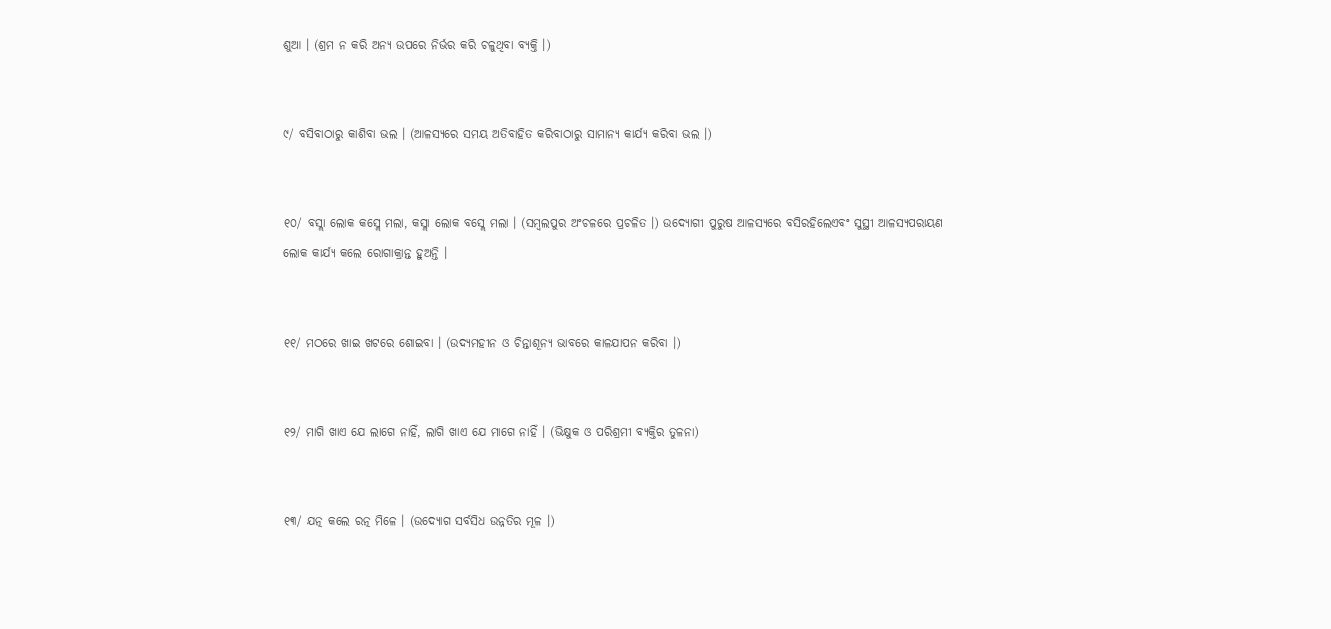ଶୁଆ । (ଶ୍ରମ ନ କରି ଅନ୍ୟ ଉପରେ ନିର୍ଭର କରି ଚଳୁଥିବା ବ୍ୟକ୍ତି ।)


୯/ ବସିବାଠାରୁ କାଶିବା ଭଲ । (ଆଳସ୍ୟରେ ସମୟ ଅତିବାହିତ କରିବାଠାରୁ ସାମାନ୍ୟ କାର୍ଯ୍ୟ କରିବା ଭଲ ।)


୧୦/ ବସ୍ଲା ଲୋକ କସ୍ଲେ ମଲା, କସ୍ଲା ଲୋକ ବସ୍ଲେ ମଲା । (ସମ୍ବଲପୁର ଅଂଚଳରେ ପ୍ରଚଳିତ ।) ଉଦ୍ଯୋଗୀ ପୁରୁଷ ଆଳସ୍ୟରେ ବସିରହିଲେଏବଂ ସୁସ୍ଥୀ ଆଳସ୍ୟପରାୟଣ ଲୋକ କାର୍ଯ୍ୟ କଲେ ରୋଗାକ୍ରାନ୍ତ ହୁଅନ୍ତି ।


୧୧/ ମଠରେ ଖାଇ ଖଟରେ ଶୋଇବା । (ଉଦ୍ୟମହୀନ ଓ ଚିନ୍ତାଶୂନ୍ୟ ଭାବରେ କାଳଯାପନ କରିବା ।)


୧୨/ ମାଗି ଖାଏ ଯେ ଲାଗେ ନାହିଁ, ଲାଗି ଖାଏ ଯେ ମାଗେ ନାହିଁ । (ଭିକ୍ଷୁକ ଓ ପରିଶ୍ରମୀ ବ୍ୟକ୍ତିର ତୁଳନା)


୧୩/ ଯତ୍ନ କଲେ ରତ୍ନ ମିଳେ । (ଉଦ୍ଯୋଗ ସର୍ବସିଧ ଉନ୍ନତିର ମୂଳ ।)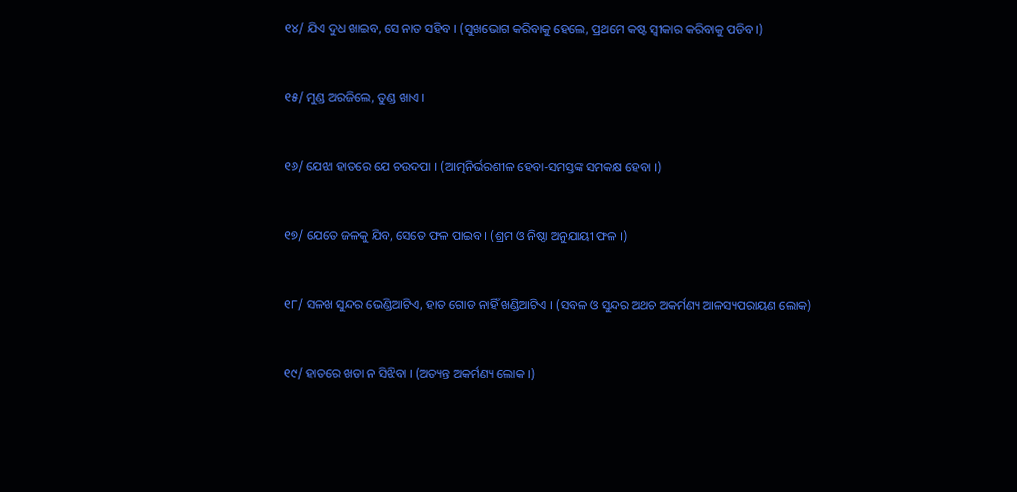୧୪/ ଯିଏ ଦୁଧ ଖାଇବ, ସେ ନାତ ସହିବ । (ସୁଖଭୋଗ କରିବାକୁ ହେଲେ, ପ୍ରଥମେ କଷ୍ଟ ସ୍ୱୀକାର କରିବାକୁ ପଡିବ ।)


୧୫/ ମୁଣ୍ଡ ଅରଜିଲେ, ତୁଣ୍ଡ ଖାଏ ।


୧୬/ ଯେଝା ହାତରେ ଯେ ଚଉଦପା । (ଆତ୍ମନିର୍ଭରଶୀଳ ହେବା-ସମସ୍ତଙ୍କ ସମକକ୍ଷ ହେବା ।)


୧୭/ ଯେତେ ଜଳକୁ ଯିବ, ସେତେ ଫଳ ପାଇବ । (ଶ୍ରମ ଓ ନିଷ୍ଠା ଅନୁଯାୟୀ ଫଳ ।)


୧୮/ ସଳଖ ସୁନ୍ଦର ଭେଣ୍ଡିଆଟିଏ, ହାତ ଗୋଡ ନାହିଁ ଖଣ୍ଡିଆଟିଏ । (ସବଳ ଓ ସୁନ୍ଦର ଅଥଚ ଅକର୍ମଣ୍ୟ ଆଳସ୍ୟପରାୟଣ ଲୋକ)


୧୯/ ହାତରେ ଖଡା ନ ସିଝିବା । (ଅତ୍ୟନ୍ତ ଅକର୍ମଣ୍ୟ ଲୋକ ।)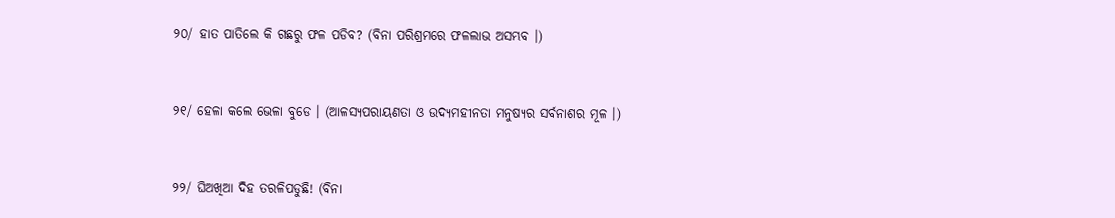୨୦/ ହାତ ପାତିଲେ କି ଗଛରୁ ଫଳ ପଡିବ? (ବିନା ପରିଶ୍ରମରେ ଫଳଲାଭ ଅସମ୍ଭବ ।)


୨୧/ ହେଳା କଲେ ଭେଳା ବୁଡେ । (ଆଳସ୍ୟପରାୟଣତା ଓ ଉଦ୍ୟମହୀନତା ମନୁଷ୍ୟର ସର୍ବନାଶର ମୂଳ ।)


୨୨/ ଘିଅଖିଆ ଦିହ ତରଳିପଡୁଛି! (ବିନା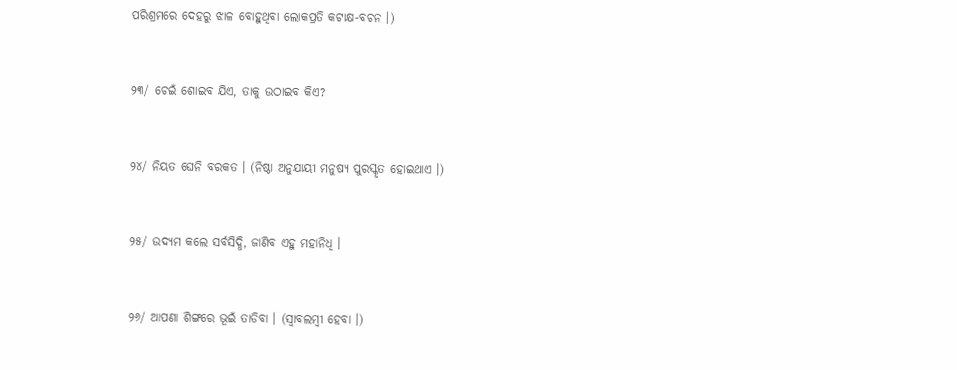ପରିଶ୍ରମରେ ଦେହରୁ ଝାଳ ବୋହୁଥିବା ଲୋକପ୍ରତି କଟାକ୍ଷ-ବଚନ ।)


୨୩/ ଚେଇଁ ଶୋଇବ ଯିଏ, ତାକୁ ଉଠାଇବ କିଏ?


୨୪/ ନିୟତ ଘେନି ବରକତ । (ନିଷ୍ଠା ଅନୁଯାୟୀ ମନୁଷ୍ୟ ପୁରସ୍କୃତ ହୋଇଥାଏ ।)


୨୫/ ଉଦ୍ୟମ କଲେ ସର୍ବସିଦ୍ଧି, ଜାଣିବ ଏହୁ ମହାନିଧି ।


୨୬/ ଆପଣା ଶିଙ୍ଗରେ ଭୂଇଁ ତାଡିବା । (ସ୍ୱାବଲମ୍ବୀ ହେବା ।)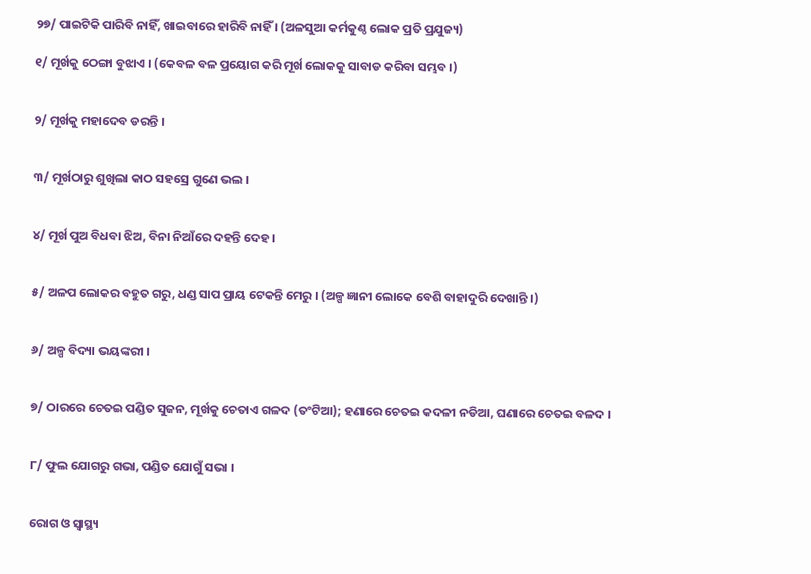୨୭/ ପାଇଟିକି ପାରିବି ନାହିଁ, ଖାଇବାରେ ହାରିବି ନାହିଁ । (ଅଳସୁଆ କର୍ମକୁଣ୍ଠ ଲୋକ ପ୍ରତି ପ୍ରଯୁଜ୍ୟ)

୧/ ମୂର୍ଖକୁ ଠେଙ୍ଗା ବୁଝାଏ । (କେବଳ ବଳ ପ୍ରୟୋଗ କରି ମୂର୍ଖ ଲୋକକୁ ସାବାଡ କରିବା ସମ୍ଭବ ।)


୨/ ମୂର୍ଖକୁ ମହାଦେବ ଡରନ୍ତି ।


୩/ ମୂର୍ଖଠାରୁ ଶୁଖିଲା କାଠ ସହସ୍ରେ ଗୁଣେ ଭଲ ।


୪/ ମୂର୍ଖ ପୁଅ ବିଧବା ଝିଅ, ବିନା ନିଆଁରେ ଦହନ୍ତି ଦେହ ।


୫/ ଅଳପ ଲୋକର ବହୁତ ଗରୁ, ଧଣ୍ଡ ସାପ ପ୍ରାୟ ଟେକନ୍ତି ମେରୁ । (ଅଳ୍ପ ଜ୍ଞାନୀ ଲୋକେ ବେଶି ବାହାଦୁରି ଦେଖାନ୍ତି ।)


୬/ ଅଳ୍ପ ବିଦ୍ୟା ଭୟଙ୍କରୀ ।


୭/ ଠାରରେ ଚେତଇ ପଣ୍ଡିତ ସୁଜନ, ମୂର୍ଖକୁ ଚେତାଏ ଗଳଦ (ତଂଟିଆ); ହଣାରେ ଚେତଇ କଦଳୀ ନଡିଆ, ଘଣାରେ ଚେତଇ ବଳଦ ।


୮/ ଫୁଲ ଯୋଗରୁ ଗଭା, ପଣ୍ଡିତ ଯୋଗୁଁ ସଭା ।


ରୋଗ ଓ ସ୍ୱାସ୍ଥ୍ୟ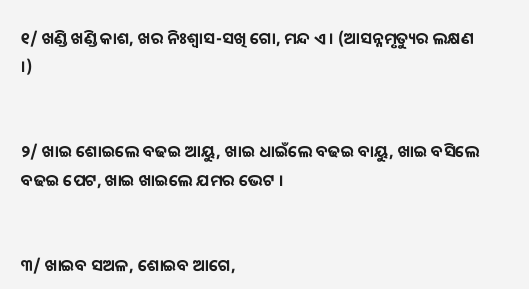୧/ ଖଣ୍ଡି ଖଣ୍ଡି କାଶ, ଖର ନିଃଶ୍ୱାସ-ସଖି ଗୋ, ମନ୍ଦ ଏ । (ଆସନ୍ନମୃତ୍ୟୁର ଲକ୍ଷଣ ।)


୨/ ଖାଇ ଶୋଇଲେ ବଢଇ ଆୟୁ, ଖାଇ ଧାଇଁଲେ ବଢଇ ବାୟୁ, ଖାଇ ବସିଲେ ବଢଇ ପେଟ, ଖାଇ ଖାଇଲେ ଯମର ଭେଟ ।


୩/ ଖାଇବ ସଅଳ, ଶୋଇବ ଆଗେ,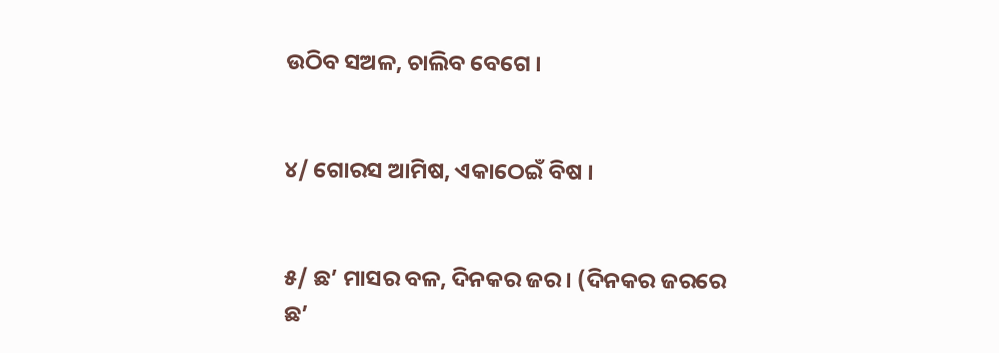ଉଠିବ ସଅଳ, ଚାଲିବ ବେଗେ ।


୪/ ଗୋରସ ଆମିଷ, ଏକାଠେଇଁ ବିଷ ।


୫/ ଛ’ ମାସର ବଳ, ଦିନକର ଜର । (ଦିନକର ଜରରେ ଛ’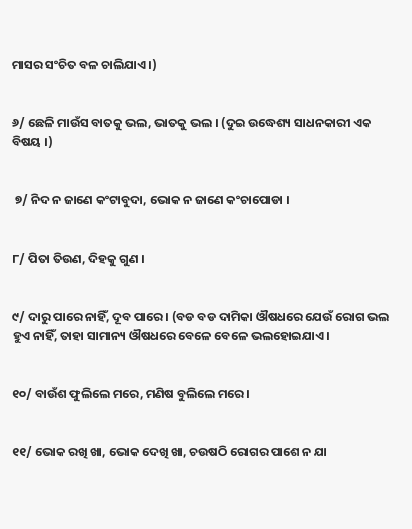ମାସର ସଂଚିତ ବଳ ଚାଲିଯାଏ ।)


୬/ ଛେଳି ମାଉଁସ ବାତକୁ ଭଲ, ଭାତକୁ ଭଲ । (ଦୁଇ ଉଦ୍ଧେଶ୍ୟ ସାଧନକାରୀ ଏକ ବିଷୟ ।)


 ୭/ ନିଦ ନ ଜାଣେ କଂଟାବୁଦା, ଭୋକ ନ ଜାଣେ କଂଚାପୋଡା ।


୮/ ପିତା ତିଉଣ, ଦିହକୁ ଗୁଣ ।


୯/ ଦାରୁ ପାରେ ନାହିଁ, ଦୂବ ପାରେ । (ବଡ ବଡ ଦାମିକା ଔଷଧରେ ଯେଉଁ ରୋଗ ଭଲ ହୁଏ ନାହିଁ, ତାହା ସାମାନ୍ୟ ଔଷଧରେ ବେଳେ ବେଳେ ଭଲହୋଇଯାଏ ।


୧୦/ ବାଉଁଶ ଫୁଲିଲେ ମରେ, ମଣିଷ ବୁଲିଲେ ମରେ ।


୧୧/ ଭୋକ ରଖି ଖା, ଭୋକ ଦେଖି ଖା, ଚଉଷଠି ରୋଗର ପାଶେ ନ ଯା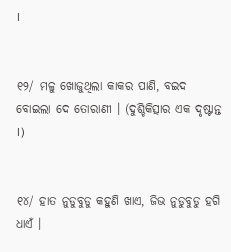।


୧୨/ ମଳୁ ଖୋଜୁଥିଲା କାକର ପାଣି, ବଇଦ ବୋଇଲା ଦେ ତୋରାଣୀ । (ଦୁଶ୍ଚିକିତ୍ସାର ଏକ ଦୃଷ୍ଟାନ୍ତ ।)


୧୪/ ହାତ ନୁଡୁବୁଡୁ କହୁଣି ଖାଏ, ଜିଭ ନୁଡୁବୁଡୁ ହଗି ଧାଏଁ ।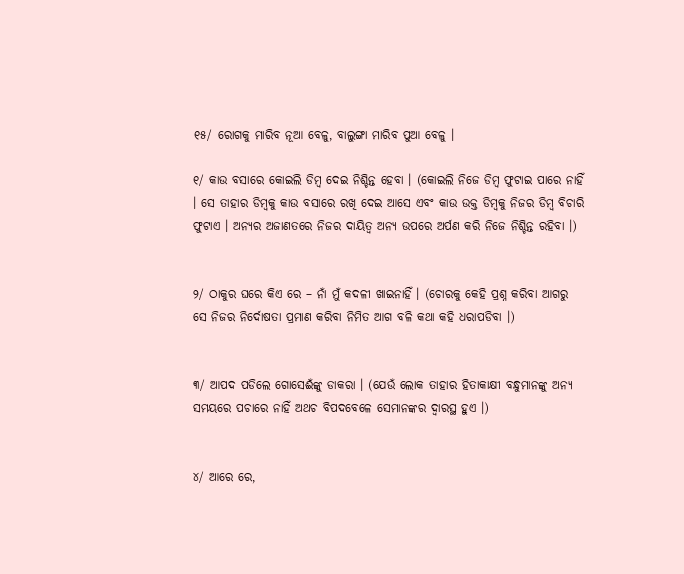୧୫/ ରୋଗକୁ ମାରିବ ନୂଆ ବେଳୁ, ବାଲୁଙ୍ଗା ମାରିବ ପୁଆ ବେଳୁ ।

୧/ କାଉ ବସାରେ କୋଇଲି ଡିମ୍ବ ଦେଇ ନିଶ୍ଚିନ୍ତ ହେବା । (କୋଇଲି ନିଜେ ଡିମ୍ବ ଫୁଟାଇ ପାରେ ନାହିଁ । ସେ ତାହାର ଡିମ୍ବକୁ କାଉ ବସାରେ ରଖି ଦେଇ ଆସେ ଏବଂ କାଉ ଉକ୍ତ ଡିମ୍ବକୁ ନିଜର ଡିମ୍ବ ବିଚାରି ଫୁଟାଏ । ଅନ୍ୟର ଅଜାଣତରେ ନିଜର ଦାୟିତ୍ୱ ଅନ୍ୟ ଉପରେ ଅର୍ପଣ କରି ନିଜେ ନିଶ୍ଚିନ୍ତ ରହିବା ।)


୨/ ଠାକୁର ଘରେ କିଏ ରେ – ନାଁ ମୁଁ କଦଳୀ ଖାଇନାହିଁ । (ଚୋରକୁ କେହି ପ୍ରଶ୍ନ କରିବା ଆଗରୁ ସେ ନିଜର ନିର୍ଦୋଷତା ପ୍ରମାଣ କରିବା ନିମିତ ଆଗ ବଳି କଥା କହି ଧରାପଡିବା ।)


୩/ ଆପଦ ପଡିଲେ ଗୋସେଈଁଙ୍କୁ ଡାକରା । (ଯେଉଁ ଲୋକ ତାହାର ହିତାକାକ୍ଷୀ ବନ୍ଧୁମାନଙ୍କୁ ଅନ୍ୟ ସମୟରେ ପଚାରେ ନାହିଁ ଅଥଚ ବିପଦବେଳେ ସେମାନଙ୍କର ଦ୍ୱାରସ୍ଥ ହୁଏ ।)


୪/ ଆରେ ରେ,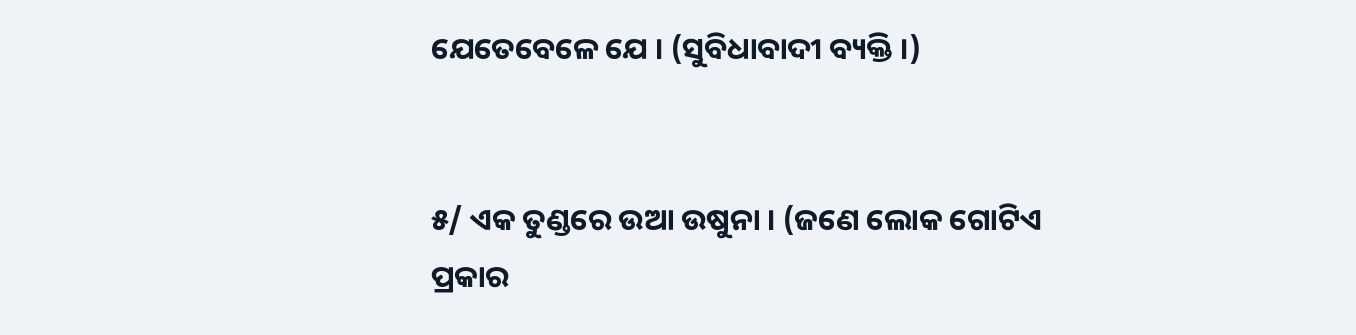ଯେତେବେଳେ ଯେ । (ସୁବିଧାବାଦୀ ବ୍ୟକ୍ତି ।)


୫/ ଏକ ତୁଣ୍ଡରେ ଉଆ ଉଷୁନା । (ଜଣେ ଲୋକ ଗୋଟିଏ ପ୍ରକାର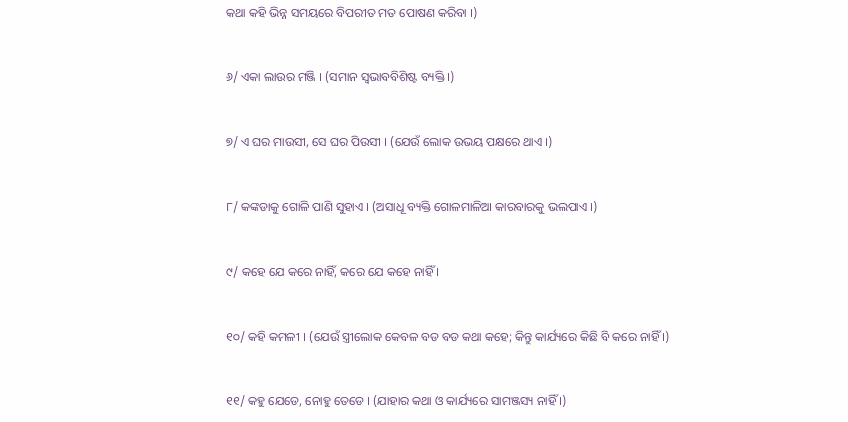କଥା କହି ଭିନ୍ନ ସମୟରେ ବିପରୀତ ମତ ପୋଷଣ କରିବା ।)


୬/ ଏକା ଲାଉର ମଞ୍ଜି । (ସମାନ ସ୍ୱଭାବବିଶିଷ୍ଟ ବ୍ୟକ୍ତି ।)


୭/ ଏ ଘର ମାଉସୀ, ସେ ଘର ପିଉସୀ । (ଯେଉଁ ଲୋକ ଉଭୟ ପକ୍ଷରେ ଥାଏ ।)


୮/ କଙ୍କଡାକୁ ଗୋଳି ପାଣି ସୁହାଏ । (ଅସାଧୂ ବ୍ୟକ୍ତି ଗୋଳମାଳିଆ କାରବାରକୁ ଭଲପାଏ ।)


୯/ କହେ ଯେ କରେ ନାହିଁ, କରେ ଯେ କହେ ନାହିଁ ।


୧୦/ କହି କମଳୀ । (ଯେଉଁ ସ୍ତ୍ରୀଲୋକ କେବଳ ବଡ ବଡ କଥା କହେ; କିନ୍ତୁ କାର୍ଯ୍ୟରେ କିଛି ବି କରେ ନାହିଁ ।)


୧୧/ କହୁ ଯେଡେ, ନୋହୁ ତେଡେ । (ଯାହାର କଥା ଓ କାର୍ଯ୍ୟରେ ସାମଞ୍ଜସ୍ୟ ନାହିଁ ।)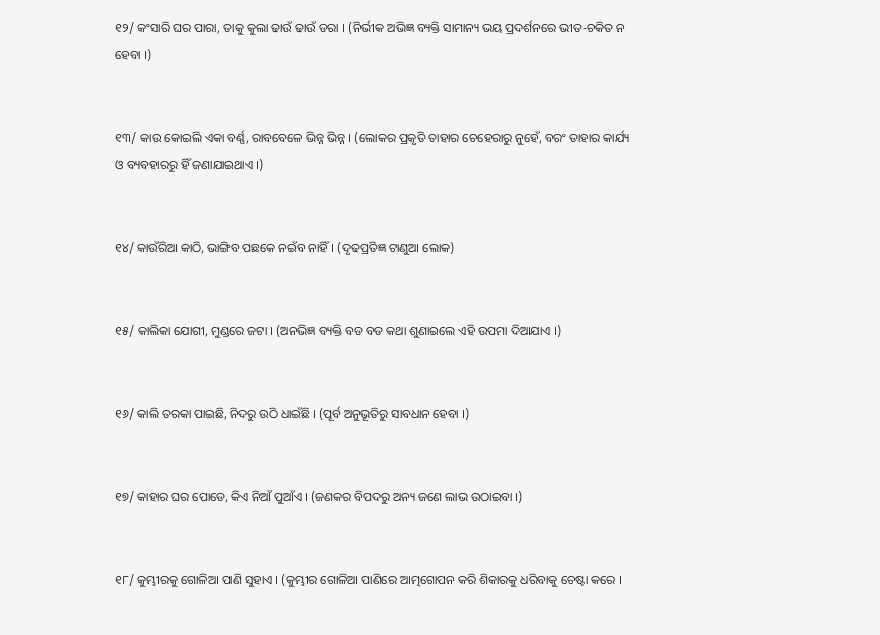୧୨/ କଂସାରି ଘର ପାରା, ତାକୁ କୁଲା ଢାଉଁ ଢାଉଁ ଡରା । (ନିର୍ଭୀକ ଅଭିଜ୍ଞ ବ୍ୟକ୍ତି ସାମାନ୍ୟ ଭୟ ପ୍ରଦର୍ଶନରେ ଭୀତ-ଚକିତ ନ ହେବା ।)


୧୩/ କାଉ କୋଇଲି ଏକା ବର୍ଣ୍ଣ, ରାବବେଳେ ଭିନ୍ନ ଭିନ୍ନ । (ଲୋକର ପ୍ରକୃତି ତାହାର ଚେହେରାରୁ ନୁହେଁ, ବରଂ ତାହାର କାର୍ଯ୍ୟ ଓ ବ୍ୟବହାରରୁ ହିଁ ଜଣାଯାଇଥାଏ ।)


୧୪/ କାଉଁରିଆ କାଠି, ଭାଙ୍ଗିବ ପଛକେ ନଇଁବ ନାହିଁ । (ଦୃଢପ୍ରତିଜ୍ଞ ଟାଣୁଆ ଲୋକ)


୧୫/ କାଲିକା ଯୋଗୀ, ମୁଣ୍ଡରେ ଜଟା । (ଅନଭିଜ୍ଞ ବ୍ୟକ୍ତି ବଡ ବଡ କଥା ଶୁଣାଇଲେ ଏହି ଉପମା ଦିଆଯାଏ ।)


୧୬/ କାଲି ତରକା ପାଇଛି, ନିଦରୁ ଉଠି ଧାଇଁଛି । (ପୂର୍ବ ଅନୁଭୂତିରୁ ସାବଧାନ ହେବା ।)


୧୭/ କାହାର ଘର ପୋଡେ, କିଏ ନିଆଁ ପୁଆଁଏ । (ଜଣକର ବିପଦରୁ ଅନ୍ୟ ଜଣେ ଲାଭ ଉଠାଇବା ।)


୧୮/ କୁମ୍ଭୀରକୁ ଗୋଳିଆ ପାଣି ସୁହାଏ । (କୁମ୍ଭୀର ଗୋଳିଆ ପାଣିରେ ଆତ୍ମଗୋପନ କରି ଶିକାରକୁ ଧରିବାକୁ ଚେଷ୍ଟା କରେ ।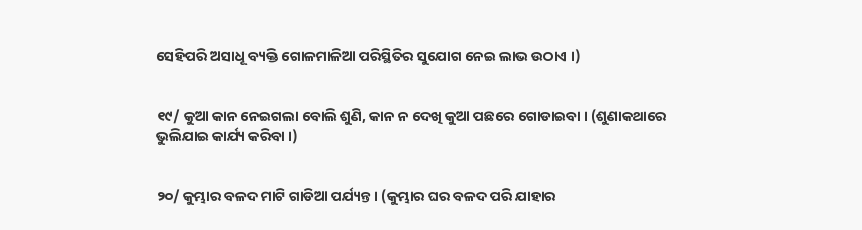ସେହିପରି ଅସାଧୂ ବ୍ୟକ୍ତି ଗୋଳମାଳିଆ ପରିସ୍ଥିତିର ସୁଯୋଗ ନେଇ ଲାଭ ଉଠାଏ ।)


୧୯/ କୁଆ କାନ ନେଇଗଲା ବୋଲି ଶୁଣି, କାନ ନ ଦେଖି କୁଆ ପଛରେ ଗୋଡାଇବା । (ଶୁଣାକଥାରେ ଭୁଲିଯାଇ କାର୍ଯ୍ୟ କରିବା ।)


୨୦/ କୁମ୍ଭାର ବଳଦ ମାଟି ଗାଡିଆ ପର୍ଯ୍ୟନ୍ତ । (କୁମ୍ଭାର ଘର ବଳଦ ପରି ଯାହାର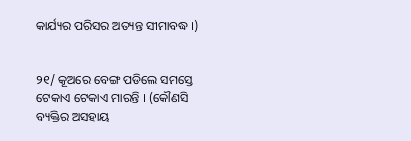କାର୍ଯ୍ୟର ପରିସର ଅତ୍ୟନ୍ତ ସୀମାବଦ୍ଧ ।)


୨୧/ କୂଅରେ ବେଙ୍ଗ ପଡିଲେ ସମସ୍ତେ ଟେକାଏ ଟେକାଏ ମାରନ୍ତି । (କୌଣସି ବ୍ୟକ୍ତିର ଅସହାୟ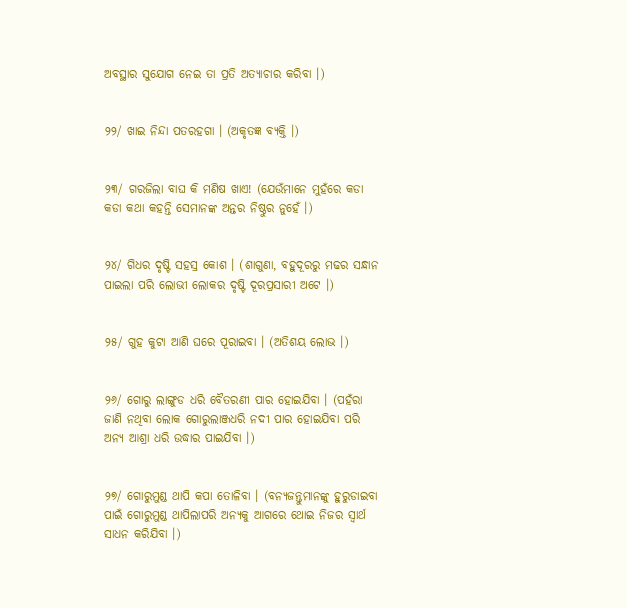ଅବସ୍ଥାର ସୁଯୋଗ ନେଇ ତା ପ୍ରତି ଅତ୍ୟାଚାର କରିବା ।)


୨୨/ ଖାଇ ନିନ୍ଦା ପତରହଗା । (ଅକୃତଜ୍ଞ ବ୍ୟକ୍ତି ।)


୨୩/ ଗରଜିଲା ବାଘ କି ମଣିଷ ଖାଏ! (ଯେଉଁମାନେ ମୁହଁରେ କଡା କଡା କଥା କହନ୍ତି ସେମାନଙ୍କ ଅନ୍ତର ନିଷ୍ଠୁର ନୁହେଁ ।)


୨୪/ ଗିଧର ଦୃଷ୍ଟି ସହସ୍ର କୋଶ । (ଶାଗୁଣା, ବହୁଦୂରରୁ ମଢର ସନ୍ଧାନ ପାଇଲା ପରି ଲୋଭୀ ଲୋକର ଦୃଷ୍ଟି ଦୂରପ୍ରସାରୀ ଅଟେ ।)


୨୫/ ଗୁହ କୁଟା ଆଣି ଘରେ ପୂରାଇବା । (ଅତିଶୟ ଲୋଭ ।)


୨୬/ ଗୋରୁ ଲାଙ୍ଗୁଡ ଧରି ବୈତରଣୀ ପାର ହୋଇଯିବା । (ପହଁରା ଜାଣି ନଥିବା ଲୋକ ଗୋରୁଲାଞ୍ଜଧରି ନଦୀ ପାର ହୋଇଯିବା ପରି ଅନ୍ୟ ଆଶ୍ରା ଧରି ଉଦ୍ଧାର ପାଇଯିବା ।)


୨୭/ ଗୋରୁମୁଣ୍ଡ ଥାପି କପା ତୋଳିବା । (ବନ୍ୟଜନ୍ତୁମାନଙ୍କୁ ହୁରୁଡାଇବା ପାଇଁ ଗୋରୁମୁଣ୍ଡ ଥାପିଲାପରି ଅନ୍ୟକୁ ଆଗରେ ଥୋଇ ନିଜର ସ୍ୱାର୍ଥ ସାଧନ କରିଯିବା ।)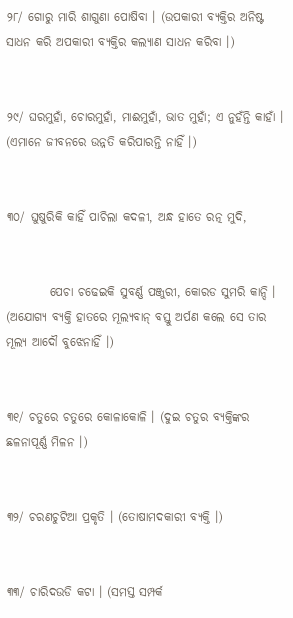୨୮/ ଗୋରୁ ମାରି ଶାଗୁଣା ପୋଷିବା । (ଉପକାରୀ ବ୍ୟକ୍ତିର ଅନିଷ୍ଟ ସାଧନ କରି ଅପକାରୀ ବ୍ୟକ୍ତିର କଲ୍ୟାଣ ସାଧନ କରିବା ।)


୨୯/ ଘରମୁହାଁ, ଚୋରମୁହାଁ, ମାଈମୁହାଁ, ଭାତ ମୁହାଁ; ଏ ନୁହଁନ୍ତି କାହାଁ । (ଏମାନେ ଜୀବନରେ ଉନ୍ନତି କରିପାରନ୍ତି ନାହିଁ ।)


୩୦/ ଘୁଷୁରିକି କାହିଁ ପାଚିଲା କଦଳୀ, ଅନ୍ଧ ହାତେ ରତ୍ନ ମୁଦି,


         ପେଚା ଚଢେଇକି ସୁବର୍ଣ୍ଣ ପଞ୍ଜୁରୀ, କୋରଡ ସୁମରି କାନ୍ଦି । (ଅଯୋଗ୍ୟ ବ୍ୟକ୍ତି ହାତରେ ମୂଲ୍ୟବାନ୍ ବସ୍ତୁ ଅର୍ପଣ କଲେ ସେ ତାର ମୂଲ୍ୟ ଆଦୌ ବୁଝେନାହିଁ ।)


୩୧/ ଚତୁରେ ଚତୁରେ କୋଳାକୋଳି । (ଦୁଇ ଚତୁର ବ୍ୟକ୍ତିଙ୍କର ଛଳନାପୂର୍ଣ୍ଣ ମିଳନ ।)


୩୨/ ଚରଣଚୁଟିଆ ପ୍ରକୃତି । (ତୋଷାମଦକାରୀ ବ୍ୟକ୍ତି ।)


୩୩/ ଚାରିଦଉଡି କଟା । (ସମସ୍ତ ସମ୍ପର୍କ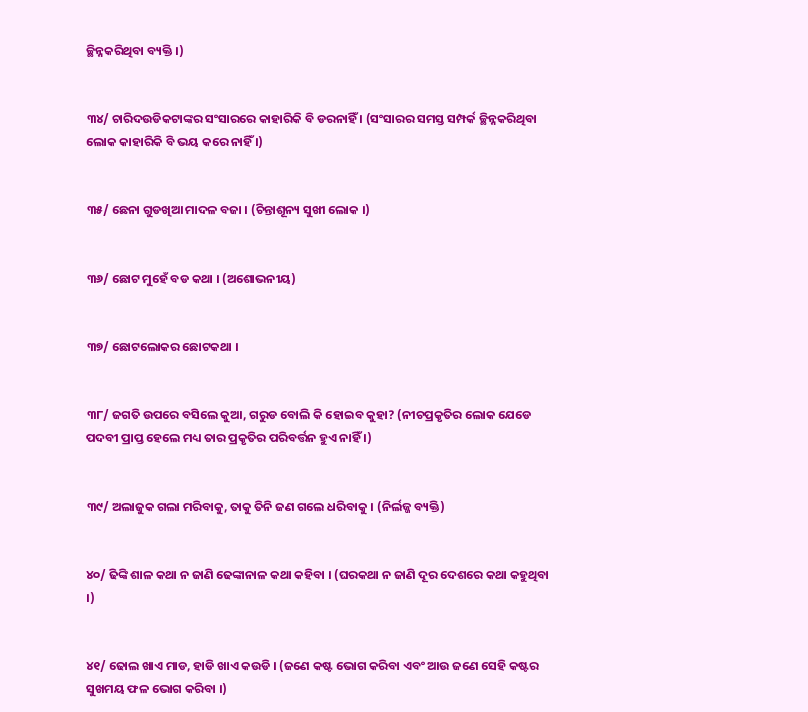ଚ୍ଛିନ୍ନକରିଥିବା ବ୍ୟକ୍ତି ।)


୩୪/ ଚାରିଦଉଡିକଟାଙ୍କର ସଂସାରରେ କାହାରିକି ବି ଡରନାହିଁ । (ସଂସାରର ସମସ୍ତ ସମ୍ପର୍କ ଚ୍ଛିନ୍ନକରିଥିବା ଲୋକ କାହାରିକି ବି ଭୟ କରେ ନାହିଁ ।)


୩୫/ ଛେନା ଗୁଡଖିଆ ମାଦଳ ବଜା । (ଚିନ୍ତାଶୂନ୍ୟ ସୁଖୀ ଲୋକ ।)


୩୬/ ଛୋଟ ମୁହେଁ ବଡ କଥା । (ଅଶୋଭନୀୟ)


୩୭/ ଛୋଟଲୋକର ଛୋଟକଥା ।


୩୮/ ଜଗତି ଉପରେ ବସିଲେ କୁଆ, ଗରୁଡ ବୋଲି କି ହୋଇବ କୁହା? (ନୀଚପ୍ରକୃତିର ଲୋକ ଯେଡେ ପଦବୀ ପ୍ରାପ୍ତ ହେଲେ ମଧ୍ୟ ତାର ପ୍ରକୃତିର ପରିବର୍ତ୍ତନ ହୁଏ ନାହିଁ ।)


୩୯/ ଅଲାଜୁକ ଗଲା ମରିବାକୁ, ତାକୁ ତିନି ଜଣ ଗଲେ ଧରିବାକୁ । (ନିର୍ଲଜ୍ଜ ବ୍ୟକ୍ତି)


୪୦/ ଢିଙ୍କି ଶାଳ କଥା ନ ଜାଣି ଢେଙ୍କାନାଳ କଥା କହିବା । (ଘରକଥା ନ ଜାଣି ଦୂର ଦେଶରେ କଥା କହୁଥିବା ।)


୪୧/ ଢୋଲ ଖାଏ ମାଡ, ହାଡି ଖାଏ କଉଡି । (ଜଣେ କଷ୍ଟ ଭୋଗ କରିବା ଏବଂ ଆଉ ଜଣେ ସେହି କଷ୍ଟର ସୁଖମୟ ଫଳ ଭୋଗ କରିବା ।)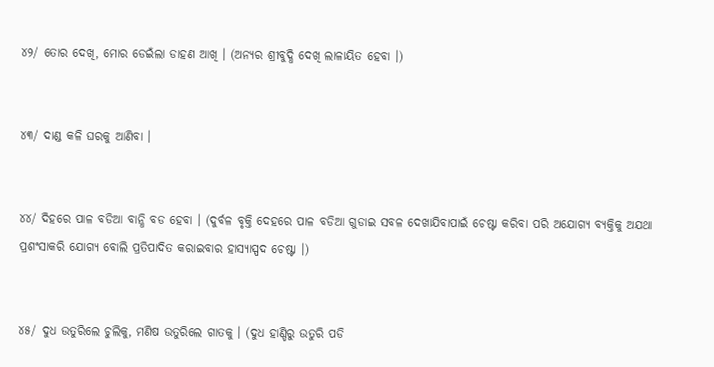୪୨/ ତୋର ଦେଖି, ମୋର ଡେଇଁଲା ଡାହଣ ଆଖି । (ଅନ୍ୟର ଶ୍ରୀବୁଦ୍ଧି ଦେଖି ଲାଳାୟିତ ହେବା ।)


୪୩/ ଦାଣ୍ଡ କଳି ଘରକୁ ଆଣିବା ।


୪୪/ ଦିହରେ ପାଳ ବଡିଆ ବାନ୍ଧି ବଡ ହେବା । (ଦୁର୍ବଳ ବୃକ୍ତି ଦେହରେ ପାଳ ବଡିଆ ଗୁଡାଇ ସବଳ ଦେଖାଯିବାପାଇଁ ଚେଷ୍ଟା କରିବା ପରି ଅଯୋଗ୍ୟ ବ୍ୟକ୍ତିକୁ ଅଯଥା ପ୍ରଶଂସାକରି ଯୋଗ୍ୟ ବୋଲି ପ୍ରତିପାଦିତ କରାଇବାର ହାସ୍ୟାସ୍ପଦ ଚେଷ୍ଟା ।)


୪୫/ ଦୁଧ ଉତୁରିଲେ ଚୁଲିକୁ, ମଣିଷ ଉତୁରିଲେ ଗାତକୁ । (ଦୁଧ ହାଣ୍ଡିରୁ ଉତୁରି ପଡି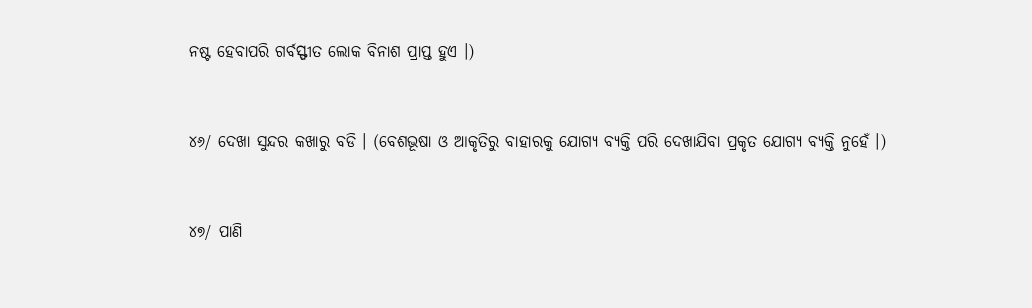ନଷ୍ଟ ହେବାପରି ଗର୍ବସ୍ଫୀତ ଲୋକ ବିନାଶ ପ୍ରାପ୍ତ ହୁଏ ।)


୪୬/ ଦେଖା ସୁନ୍ଦର କଖାରୁ ବଡି । (ବେଶଭୂଷା ଓ ଆକୃତିରୁ ବାହାରକୁ ଯୋଗ୍ୟ ବ୍ୟକ୍ତି ପରି ଦେଖାଯିବା ପ୍ରକୃତ ଯୋଗ୍ୟ ବ୍ୟକ୍ତି ନୁହେଁ ।)


୪୭/ ପାଣି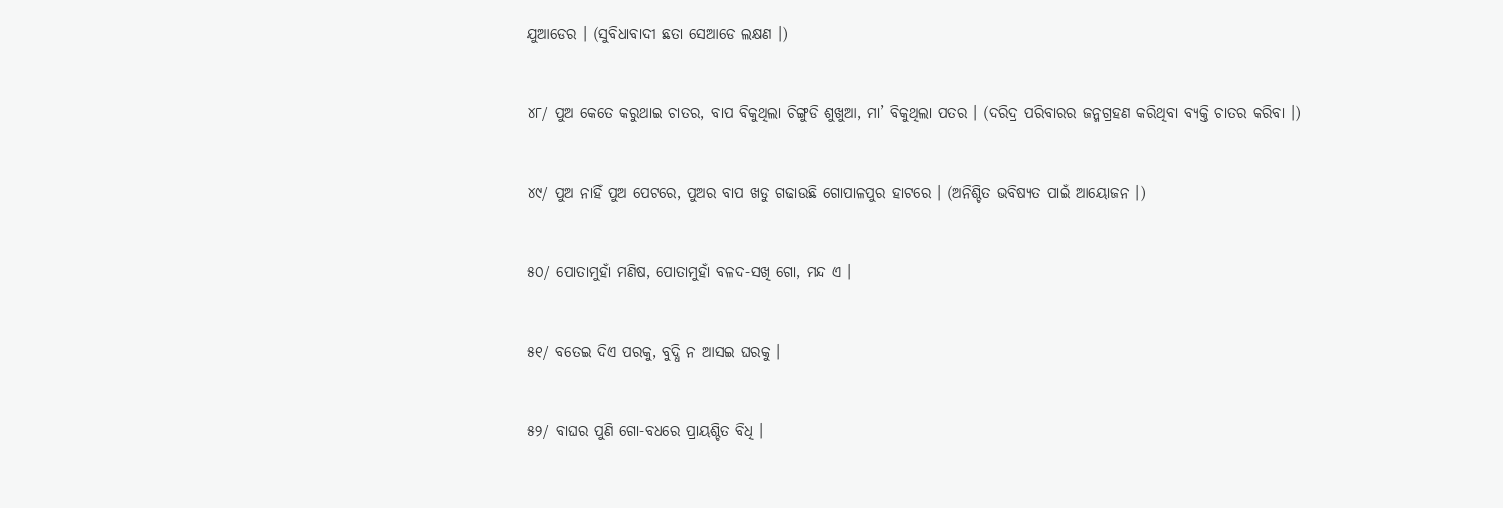ଯୁଆଡେର । (ସୁବିଧାବାଦୀ ଛତା ସେଆଡେ ଲକ୍ଷଣ ।)


୪୮/ ପୁଅ କେତେ କରୁଥାଇ ଚାତର, ବାପ ବିକୁଥିଲା ଚିଙ୍ଗୁଡି ଶୁଖୁଆ, ମା’ ବିକୁଥିଲା ପତର । (ଦରିଦ୍ର ପରିବାରର ଜନ୍ମଗ୍ରହଣ କରିଥିବା ବ୍ୟକ୍ତି ଚାତର କରିବା ।)


୪୯/ ପୁଅ ନାହିଁ ପୁଅ ପେଟରେ, ପୁଅର ବାପ ଖଡୁ ଗଢାଉଛି ଗୋପାଳପୁର ହାଟରେ । (ଅନିଶ୍ଚିତ ଭବିଷ୍ୟତ ପାଇଁ ଆୟୋଜନ ।)


୫୦/ ପୋତାମୁହାଁ ମଣିଷ, ପୋତାମୁହାଁ ବଳଦ-ସଖି ଗୋ, ମନ୍ଦ ଏ ।


୫୧/ ବତେଇ ଦିଏ ପରକୁ, ବୁଦ୍ଧି ନ ଆସଇ ଘରକୁ ।


୫୨/ ବାଘର ପୁଣି ଗୋ-ବଧରେ ପ୍ରାୟଶ୍ଚିତ ବିଧି ।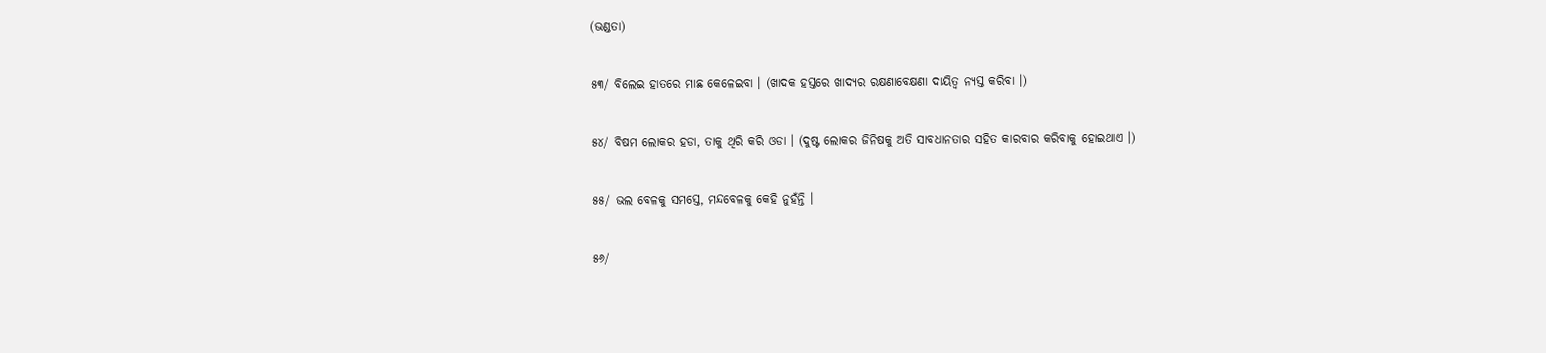(ଭଣ୍ଡତା)


୫୩/ ବିଲେଇ ହାତରେ ମାଛ କେଳେଇବା । (ଖାଦକ ହସ୍ତରେ ଖାଦ୍ୟର ରକ୍ଷଣାବେକ୍ଷଣା ଦାୟିତ୍ୱ ନ୍ୟସ୍ତ କରିବା ।)


୫୪/ ବିଷମ ଲୋକର ହଡା, ତାକୁ ଥିରି କରି ଓଡା । (ଦୁଷ୍ଟ ଲୋକର ଜିନିଷକୁ ଅତି ସାବଧାନତାର ସହିତ କାରବାର କରିବାକୁ ହୋଇଥାଏ ।)


୫୫/ ଭଲ ବେଳକୁ ସମସ୍ତେ, ମନ୍ଦବେଳକୁ କେହି ନୁହଁନ୍ତି ।


୫୬/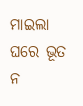ମାଇଲା ଘରେ ଭୂତ ନ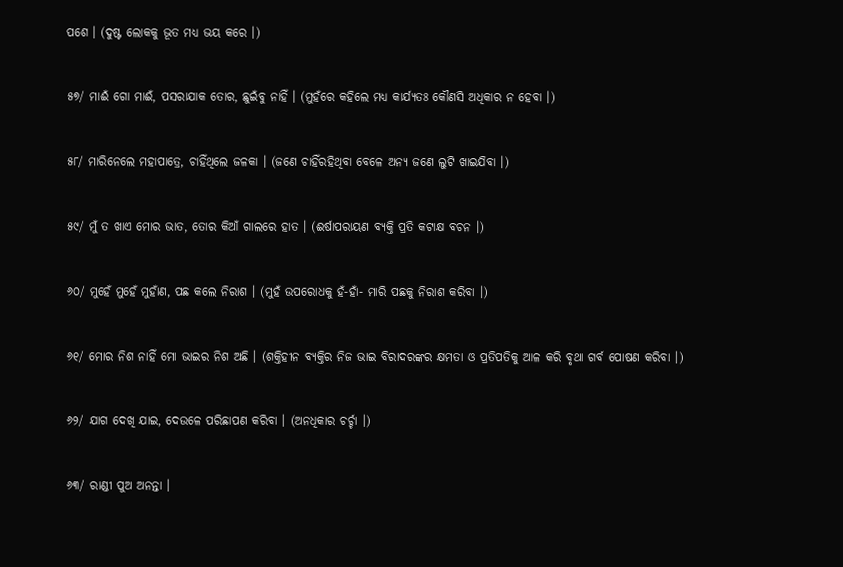ପଶେ । (ଦୁଷ୍ଟ ଲୋକକୁ ଭୂତ ମଧ୍ୟ ଭୟ କରେ ।)


୫୭/ ମାଈଁ ଗୋ ମାଈଁ, ପସରାଯାକ ତୋର, ଛୁଇଁବୁ ନାହିଁ । (ମୁହଁରେ କହିଲେ ମଧ୍ୟ କାର୍ଯ୍ୟତଃ କୌଣସି ଅଧିକାର ନ ହେବା ।)


୫୮/ ମାରିନେଲେ ମହାପାତ୍ରେ, ଚାହିଁଥିଲେ ଜଳକା । (ଜଣେ ଚାହିଁରହିଥିବା ବେଳେ ଅନ୍ୟ ଜଣେ ଲୁଟି ଖାଇଯିବା ।)


୫୯/ ମୁଁ ତ ଖାଏ ମୋର ଭାତ, ତୋର କିଆଁ ଗାଲରେ ହାତ । (ଈର୍ଷାପରାୟଣ ବ୍ୟକ୍ତି ପ୍ରତି କଟାକ୍ଷ ବଚନ ।)


୬୦/ ମୁହେଁ ମୁହେଁ ମୁହାଁଣ, ପଛ କଲେ ନିରାଶ । (ମୁହଁ ଉପରୋଧକୁ ହଁ-ହାଁ- ମାରି ପଛକୁ ନିରାଶ କରିବା ।)


୬୧/ ମୋର ନିଶ ନାହିଁ ମୋ ଭାଇର ନିଶ ଅଛି । (ଶକ୍ତିହୀନ ବ୍ୟକ୍ତିର ନିଜ ଭାଇ ବିରାଦରଙ୍କର କ୍ଷମତା ଓ ପ୍ରତିପତିକୁ ଆଳ କରି ବୃଥା ଗର୍ବ ପୋଷଣ କରିବା ।)


୬୨/ ଯାଗ ଦେଖି ଯାଇ, ଦେଉଳେ ପରିଛାପଣ କରିବା । (ଅନଧିକାର ଚର୍ଚ୍ଚା ।)


୬୩/ ରାଣ୍ଡୀ ପୁଅ ଅନନ୍ତା ।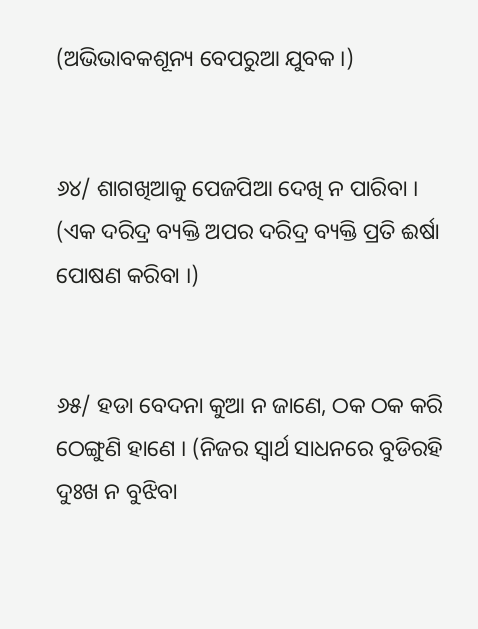(ଅଭିଭାବକଶୂନ୍ୟ ବେପରୁଆ ଯୁବକ ।)


୬୪/ ଶାଗଖିଆକୁ ପେଜପିଆ ଦେଖି ନ ପାରିବା । (ଏକ ଦରିଦ୍ର ବ୍ୟକ୍ତି ଅପର ଦରିଦ୍ର ବ୍ୟକ୍ତି ପ୍ରତି ଈର୍ଷା ପୋଷଣ କରିବା ।)


୬୫/ ହଡା ବେଦନା କୁଆ ନ ଜାଣେ, ଠକ ଠକ କରି ଠେଙ୍ଗୁଣି ହାଣେ । (ନିଜର ସ୍ୱାର୍ଥ ସାଧନରେ ବୁଡିରହି ଦୁଃଖ ନ ବୁଝିବା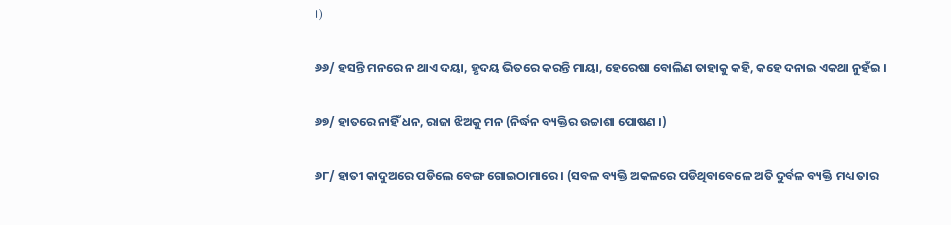।)


୬୬/ ହସନ୍ତି ମନରେ ନ ଥାଏ ଦୟା, ହୃଦୟ ଭିତରେ କରନ୍ତି ମାୟା, ହେରେଷା ବୋଲିଣ ତାହାକୁ କହି, କହେ ଦନାଇ ଏକଥା ନୁହଁଇ ।


୬୭/ ହାତରେ ନାହିଁ ଧନ, ରାଜା ଝିଅକୁ ମନ (ନିର୍ଦ୍ଧନ ବ୍ୟକ୍ତିର ଉଚ୍ଚାଶା ପୋଷଣ ।)


୬୮/ ହାତୀ କାଦୁଅରେ ପଡିଲେ ବେଙ୍ଗ ଗୋଇଠାମାରେ । (ସବଳ ବ୍ୟକ୍ତି ଅକଳରେ ପଡିଥିବାବେଳେ ଅତି ଦୁର୍ବଳ ବ୍ୟକ୍ତି ମଧ୍ୟ ତାର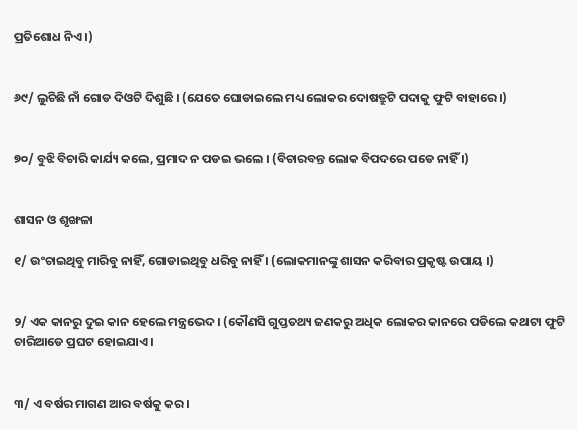ପ୍ରତିଶୋଧ ନିଏ ।)


୬୯/ ଲୁଚିଛି ନାଁ ଗୋଡ ଦିଓଟି ଦିଶୁଛି । (ଯେତେ ଘୋଡାଇଲେ ମଧ୍ୟ ଲୋକର ଦୋଷତ୍ରୁଟି ପଦାକୁ ଫୁଟି ବାହାରେ ।)


୭୦/ ବୁଝି ବିଚାରି କାର୍ଯ୍ୟ କଲେ, ପ୍ରମାଦ ନ ପଡଇ ଭଲେ । (ବିଚାରବନ୍ତ ଲୋକ ବିପଦରେ ପଡେ ନାହିଁ ।)


ଶାସନ ଓ ଶୃଙ୍ଖଳା

୧/ ଉଂଚାଇଥିବୁ ମାରିବୁ ନାହିଁ, ଗୋଡାଇଥିବୁ ଧରିବୁ ନାହିଁ । (ଲୋକମାନଙ୍କୁ ଶାସନ କରିବାର ପ୍ରକୃଷ୍ଟ ଉପାୟ ।)


୨/ ଏକ କାନରୁ ଦୁଇ କାନ ହେଲେ ମନ୍ତ୍ରଭେଦ । (କୌଣସି ଗୁପ୍ତତଥ୍ୟ ଜଣକରୁ ଅଧିକ ଲୋକର କାନରେ ପଡିଲେ କଥାଟା ଫୁଟି ଚାରିଆଡେ ପ୍ରଘଟ ହୋଇଯାଏ ।


୩/ ଏ ବର୍ଷର ମାଗଣ ଆର ବର୍ଷକୁ କର ।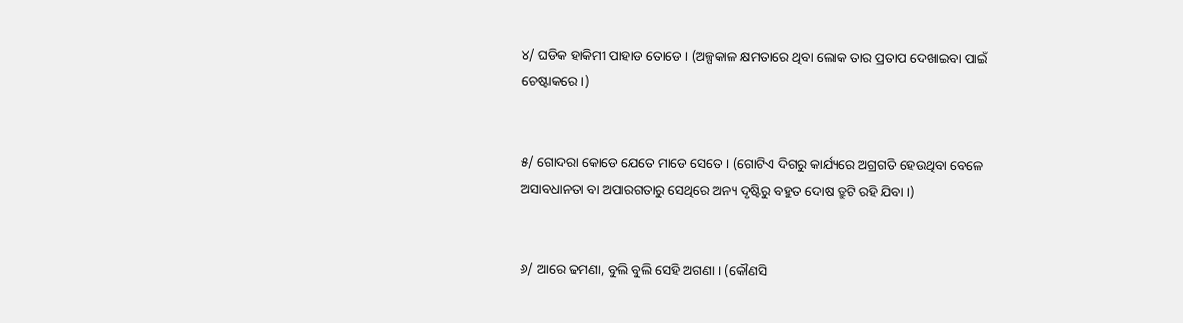୪/ ଘଡିକ ହାକିମୀ ପାହାଡ ତୋଡେ । (ଅଳ୍ପକାଳ କ୍ଷମତାରେ ଥିବା ଲୋକ ତାର ପ୍ରତାପ ଦେଖାଇବା ପାଇଁ ଚେଷ୍ଟାକରେ ।)


୫/ ଗୋଦରା କୋଡେ ଯେତେ ମାଡେ ସେତେ । (ଗୋଟିଏ ଦିଗରୁ କାର୍ଯ୍ୟରେ ଅଗ୍ରଗତି ହେଉଥିବା ବେଳେ ଅସାବଧାନତା ବା ଅପାରଗତାରୁ ସେଥିରେ ଅନ୍ୟ ଦୃଷ୍ଟିରୁ ବହୁତ ଦୋଷ ତ୍ରୁଟି ରହି ଯିବା ।)


୬/ ଆରେ ଢମଣା, ବୁଲି ବୁଲି ସେହି ଅଗଣା । (କୌଣସି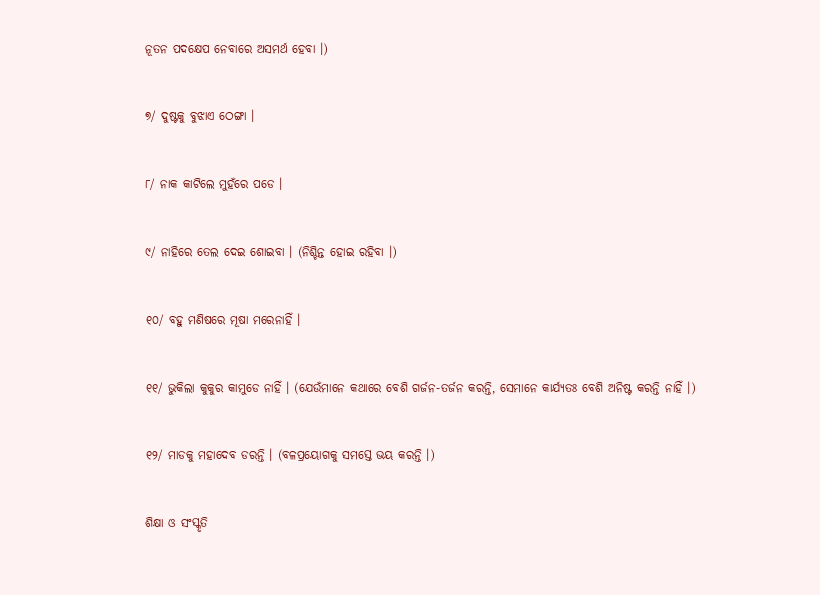ନୂତନ ପଦକ୍ଷେପ ନେବାରେ ଅସମର୍ଥ ହେବା ।)


୭/ ଦୁଷ୍ଟକୁ ବୁଝାଏ ଠେଙ୍ଗା ।


୮/ ନାକ କାଟିଲେ ମୁହଁରେ ପଡେ ।


୯/ ନାହିରେ ତେଲ ଦେଇ ଶୋଇବା । (ନିଶ୍ଚିନ୍ତ ହୋଇ ରହିବା ।)


୧୦/ ବହୁ ମଣିଷରେ ମୂଷା ମରେନାହିଁ ।


୧୧/ ଭୁକିଲା କୁକୁର କାମୁଡେ ନାହିଁ । (ଯେଉଁମାନେ କଥାରେ ବେଶି ଗର୍ଜନ-ତର୍ଜନ କରନ୍ତି, ସେମାନେ କାର୍ଯ୍ୟତଃ ବେଶି ଅନିଷ୍ଟ କରନ୍ତି ନାହିଁ ।)


୧୨/ ମାଡକୁ ମହାଦେବ ଡରନ୍ତି । (ବଳପ୍ରୟୋଗକୁ ସମସ୍ତେ ଭୟ କରନ୍ତି ।)


ଶିକ୍ଷା ଓ ସଂସ୍କୃତି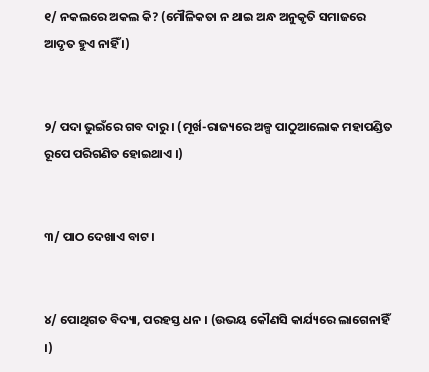୧/ ନକଲରେ ଅକଲ କି? (ମୌଳିକତା ନ ଥାଇ ଅନ୍ଧ ଅନୁକୃତି ସମାଜରେ ଆଦୃତ ହୁଏ ନାହିଁ ।)


୨/ ପଦା ଭୁଇଁରେ ଗବ ଦାରୁ । (ମୂର୍ଖ-ରାଜ୍ୟରେ ଅଳ୍ପ ପାଠୁଆଲୋକ ମହାପଣ୍ଡିତ ରୂପେ ପରିଗଣିତ ହୋଇଥାଏ ।)


୩/ ପାଠ ଦେଖାଏ ବାଟ ।


୪/ ପୋଥିଗତ ବିଦ୍ୟା, ପରହସ୍ତ ଧନ । (ଉଭୟ କୌଣସି କାର୍ଯ୍ୟରେ ଲାଗେନାହିଁ ।)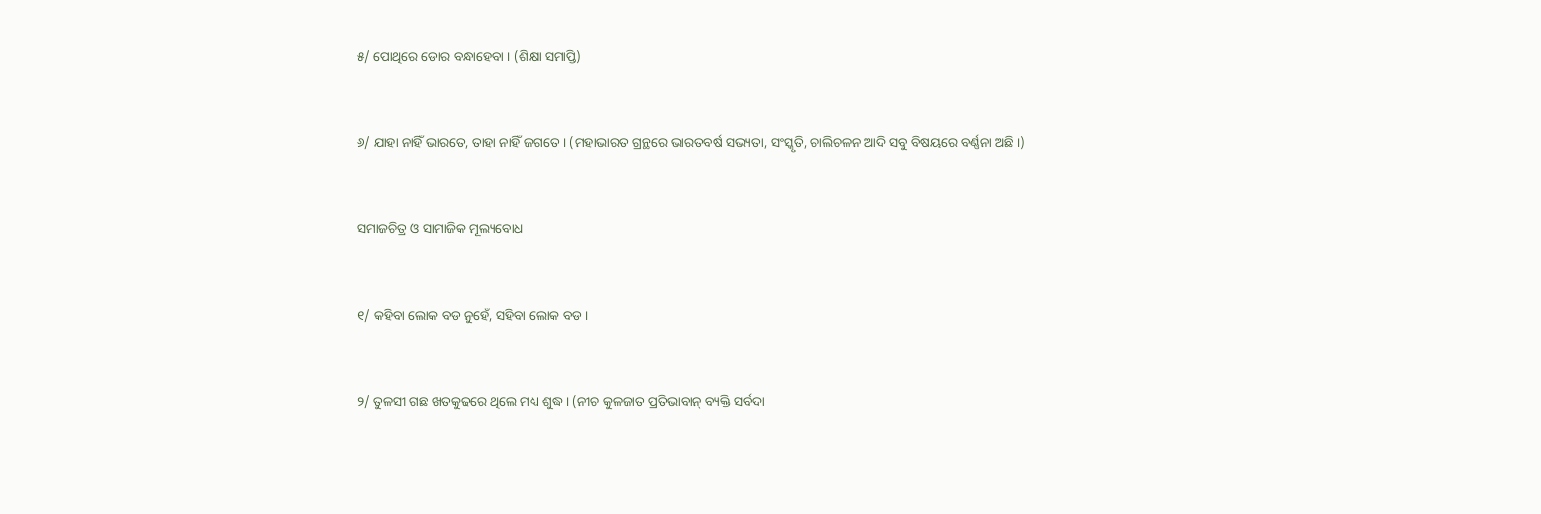୫/ ପୋଥିରେ ଡୋର ବନ୍ଧାହେବା । (ଶିକ୍ଷା ସମାପ୍ତି)


୬/ ଯାହା ନାହିଁ ଭାରତେ, ତାହା ନାହିଁ ଜଗତେ । (ମହାଭାରତ ଗ୍ରନ୍ଥରେ ଭାରତବର୍ଷ ସଭ୍ୟତା, ସଂସ୍କୃତି, ଚାଲିଚଳନ ଆଦି ସବୁ ବିଷୟରେ ବର୍ଣ୍ଣନା ଅଛି ।)


ସମାଜଚିତ୍ର ଓ ସାମାଜିକ ମୂଲ୍ୟବୋଧ


୧/ କହିବା ଲୋକ ବଡ ନୁହେଁ, ସହିବା ଲୋକ ବଡ ।


୨/ ତୁଳସୀ ଗଛ ଖତକୁଢରେ ଥିଲେ ମଧ୍ୟ ଶୁଦ୍ଧ । (ନୀଚ କୁଳଜାତ ପ୍ରତିଭାବାନ୍ ବ୍ୟକ୍ତି ସର୍ବଦା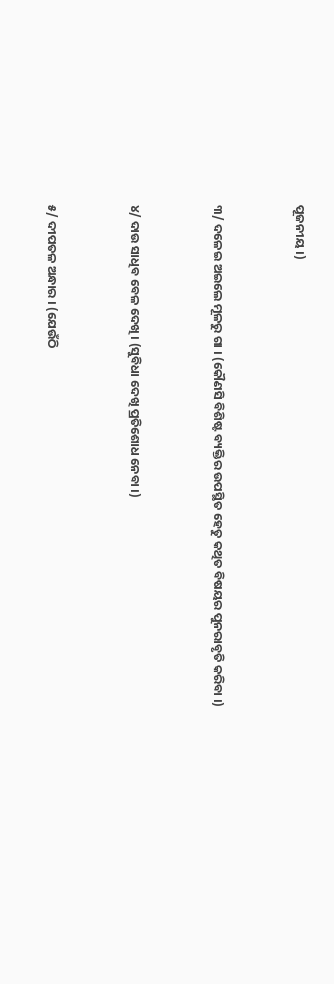ପୂଜନୀୟ ।)


୩/ ଦଳେଇ ଅଇଲେ ମୂଳରୁ ଗା । (କୌଣସି ବିଶିଷ୍ଟ ବ୍ୟକ୍ତିର ଉପସ୍ଥିତ ହେତୁ କଥିତ ବିଷୟର ପୁନରାବୃତି କରିବା ।)


୪/ ଦାଉ ସାଧିବ ବେଳ ଦେଖି । (ସୁବିଧା ଦେଖି ପ୍ରତିଶୋଧ ନେବା ।)


୫/ ଦୀପତଳ ଅନ୍ଧାର । (ଯେଉଁଠି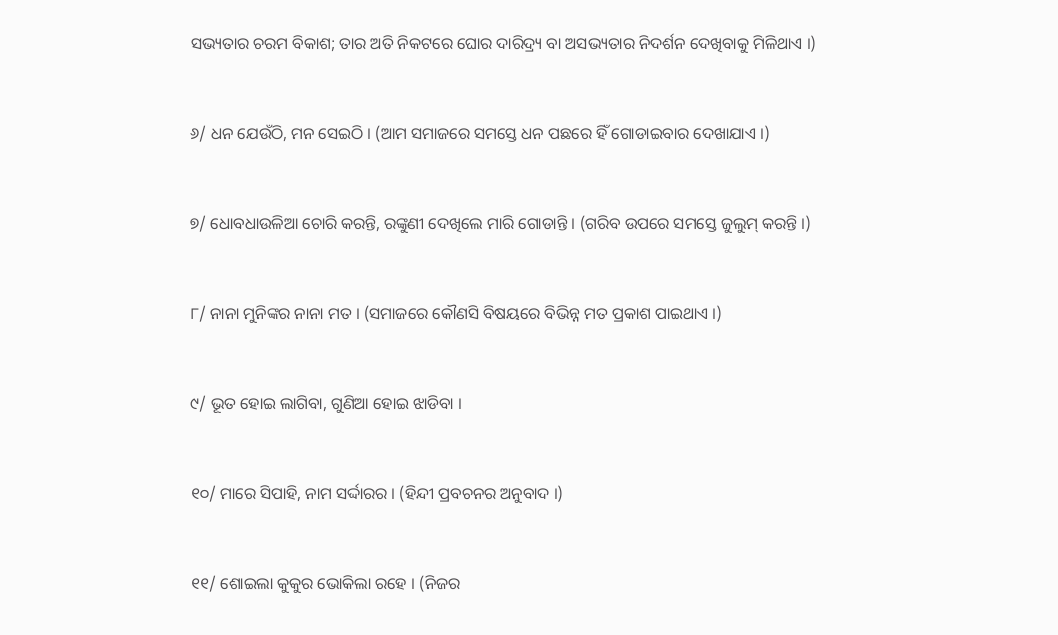ସଭ୍ୟତାର ଚରମ ବିକାଶ; ତାର ଅତି ନିକଟରେ ଘୋର ଦାରିଦ୍ର୍ୟ ବା ଅସଭ୍ୟତାର ନିଦର୍ଶନ ଦେଖିବାକୁ ମିଳିଥାଏ ।)


୬/ ଧନ ଯେଉଁଠି, ମନ ସେଇଠି । (ଆମ ସମାଜରେ ସମସ୍ତେ ଧନ ପଛରେ ହିଁ ଗୋଡାଇବାର ଦେଖାଯାଏ ।)


୭/ ଧୋବଧାଉଳିଆ ଚୋରି କରନ୍ତି, ରଙ୍କୁଣୀ ଦେଖିଲେ ମାରି ଗୋଡାନ୍ତି । (ଗରିବ ଉପରେ ସମସ୍ତେ ଜୁଲୁମ୍ କରନ୍ତି ।)


୮/ ନାନା ମୁନିଙ୍କର ନାନା ମତ । (ସମାଜରେ କୌଣସି ବିଷୟରେ ବିଭିନ୍ନ ମତ ପ୍ରକାଶ ପାଇଥାଏ ।)


୯/ ଭୂତ ହୋଇ ଲାଗିବା, ଗୁଣିଆ ହୋଇ ଝାଡିବା ।


୧୦/ ମାରେ ସିପାହି, ନାମ ସର୍ଦ୍ଦାରର । (ହିନ୍ଦୀ ପ୍ରବଚନର ଅନୁବାଦ ।)


୧୧/ ଶୋଇଲା କୁକୁର ଭୋକିଲା ରହେ । (ନିଜର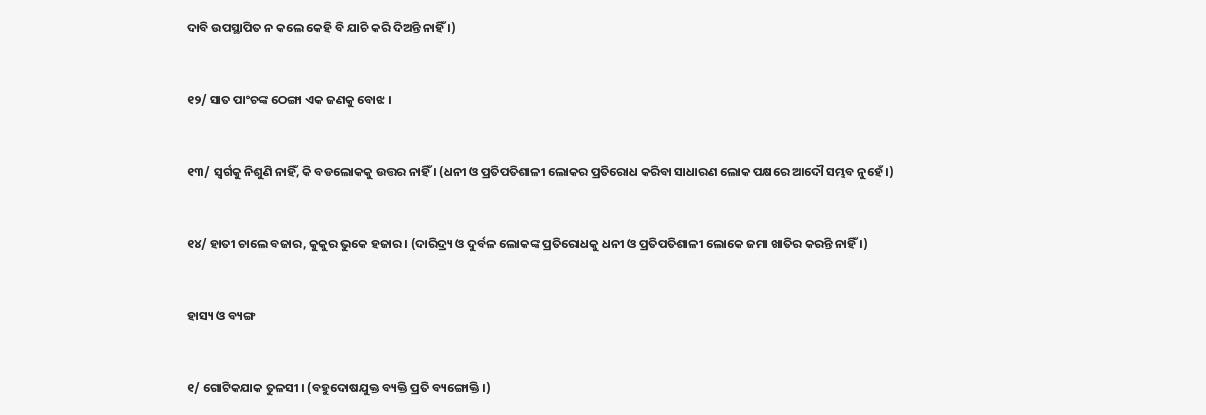ଦାବି ଉପସ୍ଥାପିତ ନ କଲେ କେହି ବି ଯାଚି କରି ଦିଅନ୍ତି ନାହିଁ ।)


୧୨/ ସାତ ପାଂଚଙ୍କ ଠେଙ୍ଗା ଏକ ଜଣକୁ ବୋଝ ।


୧୩/ ସ୍ୱର୍ଗକୁ ନିଶୁଣି ନାହିଁ, କି ବଡଲୋକକୁ ଉତ୍ତର ନାହିଁ । (ଧନୀ ଓ ପ୍ରତିପତିଶାଳୀ ଲୋକର ପ୍ରତିରୋଧ କରିବା ସାଧାରଣ ଲୋକ ପକ୍ଷରେ ଆଦୌ ସମ୍ଭବ ନୁହେଁ ।)


୧୪/ ହାତୀ ଚାଲେ ବଜାର, କୁକୁର ଭୁକେ ହଜାର । (ଦାରିଦ୍ର୍ୟ ଓ ଦୁର୍ବଳ ଲୋକଙ୍କ ପ୍ରତିରୋଧକୁ ଧନୀ ଓ ପ୍ରତିପତିଶାଳୀ ଲୋକେ ଜମା ଖାତିର କରନ୍ତି ନାହିଁ ।)


ହାସ୍ୟ ଓ ବ୍ୟଙ୍ଗ


୧/ ଗୋଟିକଯାକ ତୁଳସୀ । (ବହୁଦୋଷଯୁକ୍ତ ବ୍ୟକ୍ତି ପ୍ରତି ବ୍ୟଙ୍ଗୋକ୍ତି ।)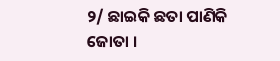୨/ ଛାଇକି ଛତା ପାଣିକି ଜୋତା ।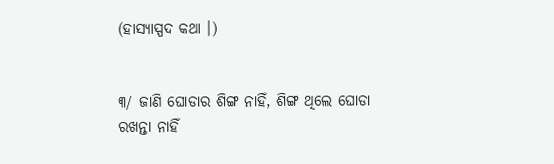(ହାସ୍ୟାସ୍ପଦ କଥା ।)


୩/ ଜାଣି ଘୋଡାର ଶିଙ୍ଗ ନାହିଁ, ଶିଙ୍ଗ ଥିଲେ ଘୋଡା ରଖନ୍ତା ନାହିଁ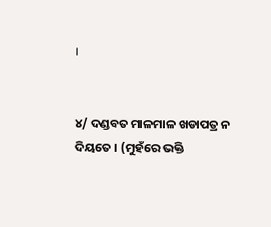।


୪/ ଦଣ୍ଡବତ ମାଳମାଳ ଖଡାପତ୍ର ନ ଦିୟତେ । (ମୁହଁରେ ଭକ୍ତି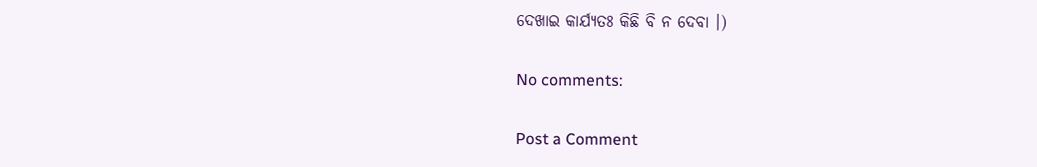ଦେଖାଇ କାର୍ଯ୍ୟତଃ କିଛି ବି ନ ଦେବା ।)

No comments:

Post a Comment